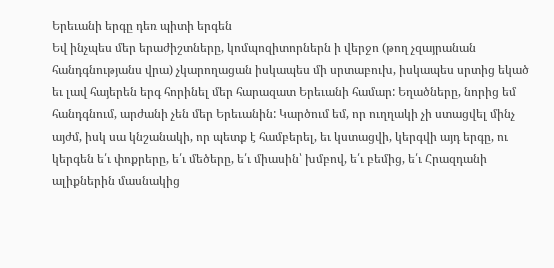Երեւանի երգը դեռ պիտի երգեն
Եվ ինչպես մեր երաժիշտները, կոմպոզիտորներն ի վերջո (թող չզայրանան հանդգնությանս վրա) չկարողացան իսկապես մի սրտաբուխ, իսկապես սրտից եկած եւ լավ հայերեն երգ հորինել մեր հարազատ Երեւանի համար: Եղածները, նորից եմ հանդգնում, արժանի չեն մեր Երեւանին: Կարծում եմ, որ ուղղակի չի ստացվել մինչ այժմ, իսկ սա կնշանակի, որ պետք է համբերել, եւ կստացվի, կերգվի այդ երգը, ու կերգեն ե՛ւ փոքրերը, ե՛ւ մեծերը, ե՛ւ միասին՝ խմբով, ե՛ւ բեմից, ե՛ւ Հրազդանի ալիքներին մասնակից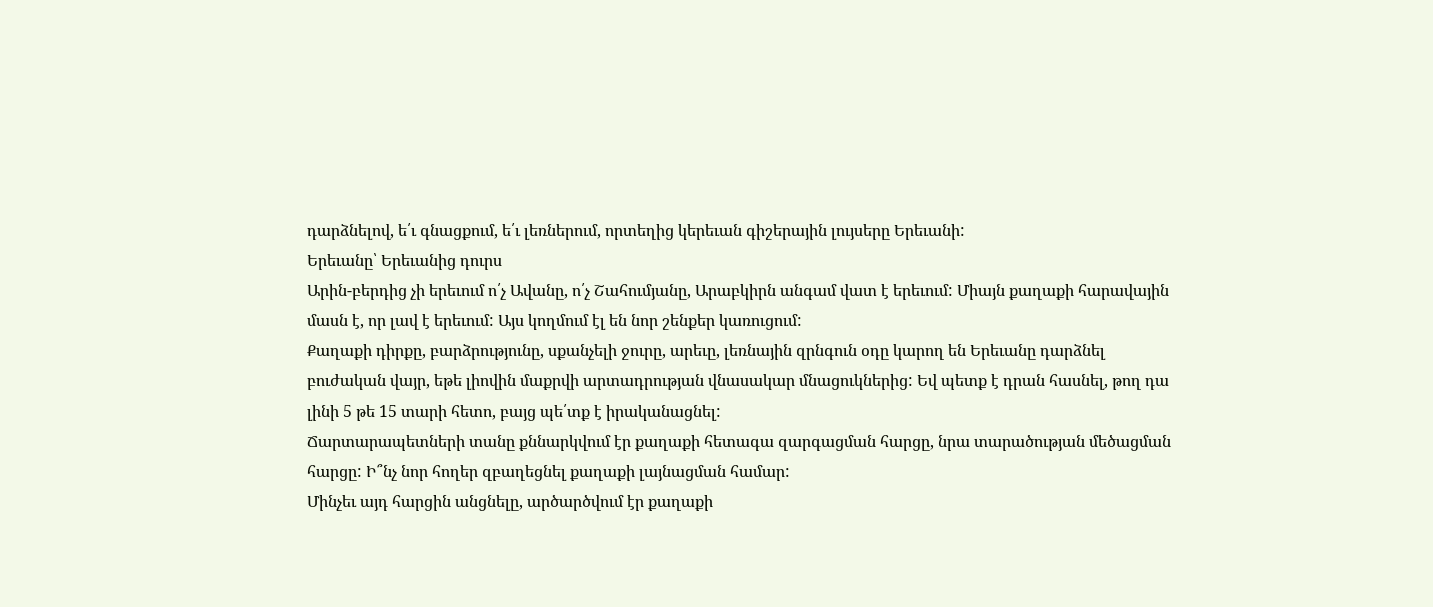դարձնելով, ե՛ւ գնացքում, ե՛ւ լեռներում, որտեղից կերեւան գիշերային լույսերը Երեւանի:
Երեւանը՝ Երեւանից դուրս
Արին-բերդից չի երեւում ո՛չ Ավանը, ո՛չ Շահումյանը, Արաբկիրն անգամ վատ է երեւում: Միայն քաղաքի հարավային մասն է, որ լավ է երեւում: Այս կողմում էլ են նոր շենքեր կառուցում:
Քաղաքի դիրքը, բարձրությունը, սքանչելի ջուրը, արեւը, լեռնային զրնգուն օդը կարող են Երեւանը դարձնել բուժական վայր, եթե լիովին մաքրվի արտադրության վնասակար մնացուկներից: Եվ պետք է դրան հասնել, թող դա լինի 5 թե 15 տարի հետո, բայց պե՛տք է իրականացնել:
Ճարտարապետների տանը քննարկվում էր քաղաքի հետագա զարգացման հարցը, նրա տարածության մեծացման հարցը: Ի՞նչ նոր հողեր զբաղեցնել քաղաքի լայնացման համար:
Մինչեւ այդ հարցին անցնելը, արծարծվում էր քաղաքի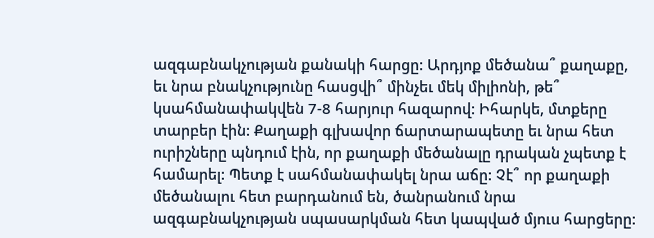ազգաբնակչության քանակի հարցը: Արդյոք մեծանա՞ քաղաքը, եւ նրա բնակչությունը հասցվի՞ մինչեւ մեկ միլիոնի, թե՞ կսահմանափակվեն 7-8 հարյուր հազարով: Իհարկե, մտքերը տարբեր էին: Քաղաքի գլխավոր ճարտարապետը եւ նրա հետ ուրիշները պնդում էին, որ քաղաքի մեծանալը դրական չպետք է համարել: Պետք է սահմանափակել նրա աճը: Չէ՞ որ քաղաքի մեծանալու հետ բարդանում են, ծանրանում նրա ազգաբնակչության սպասարկման հետ կապված մյուս հարցերը: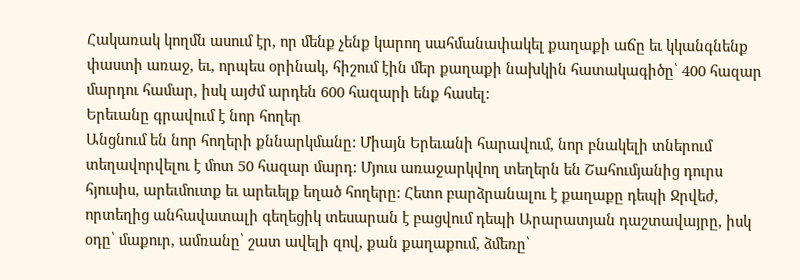Հակառակ կողմն ասում էր, որ մենք չենք կարող սահմանափակել քաղաքի աճը եւ կկանգնենք փաստի առաջ, եւ, որպես օրինակ, հիշում էին մեր քաղաքի նախկին հատակագիծը՝ 400 հազար մարդու համար, իսկ այժմ արդեն 600 հազարի ենք հասել:
Երեւանը գրավում է նոր հողեր
Անցնում են նոր հողերի քննարկմանը: Միայն Երեւանի հարավում, նոր բնակելի տներում տեղավորվելու է մոտ 50 հազար մարդ: Մյուս առաջարկվող տեղերն են Շահումյանից դուրս հյուսիս, արեւմուտք եւ արեւելք եղած հողերը: Հետո բարձրանալու է քաղաքը դեպի Ջրվեժ, որտեղից անհավատալի գեղեցիկ տեսարան է բացվում դեպի Արարատյան դաշտավայրը, իսկ օդը՝ մաքուր, ամռանը՝ շատ ավելի զով, քան քաղաքում, ձմեռը՝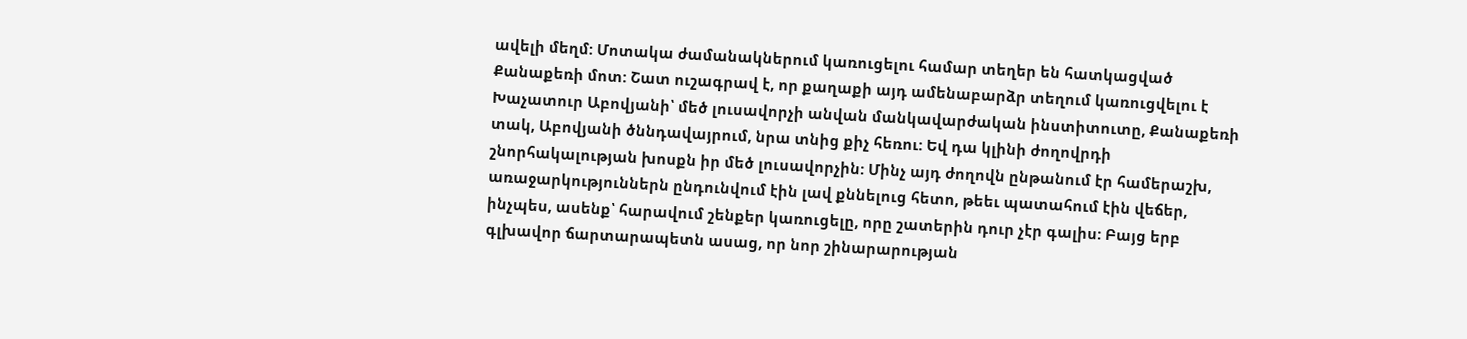ավելի մեղմ: Մոտակա ժամանակներում կառուցելու համար տեղեր են հատկացված Քանաքեռի մոտ: Շատ ուշագրավ է, որ քաղաքի այդ ամենաբարձր տեղում կառուցվելու է Խաչատուր Աբովյանի՝ մեծ լուսավորչի անվան մանկավարժական ինստիտուտը, Քանաքեռի տակ, Աբովյանի ծննդավայրում, նրա տնից քիչ հեռու: Եվ դա կլինի ժողովրդի շնորհակալության խոսքն իր մեծ լուսավորչին: Մինչ այդ ժողովն ընթանում էր համերաշխ, առաջարկություններն ընդունվում էին լավ քննելուց հետո, թեեւ պատահում էին վեճեր, ինչպես, ասենք՝ հարավում շենքեր կառուցելը, որը շատերին դուր չէր գալիս: Բայց երբ գլխավոր ճարտարապետն ասաց, որ նոր շինարարության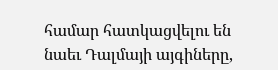համար հատկացվելու են նաեւ Դալմայի այգիները,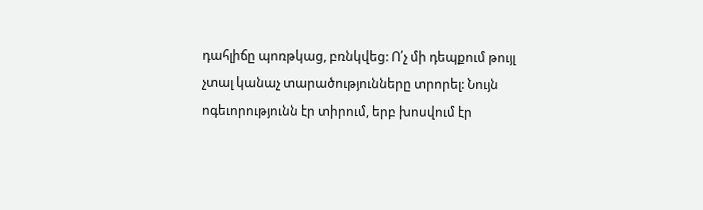դահլիճը պոռթկաց, բռնկվեց: Ո՛չ մի դեպքում թույլ չտալ կանաչ տարածությունները տրորել: Նույն ոգեւորությունն էր տիրում, երբ խոսվում էր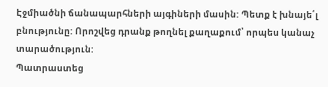Էջմիածնի ճանապարհների այգիների մասին: Պետք է խնայե՛լ բնությունը: Որոշվեց դրանք թողնել քաղաքում՝ որպես կանաչ տարածություն:
Պատրաստեց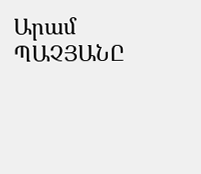Արամ ՊԱՉՅԱՆԸ